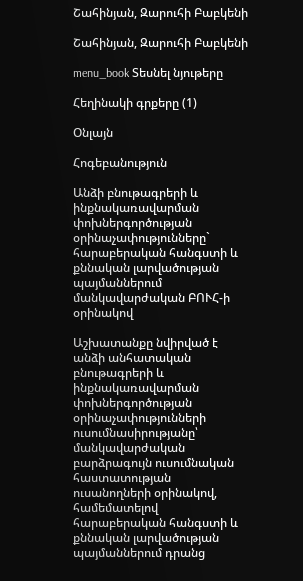Շահինյան, Զարուհի Բաբկենի

Շահինյան, Զարուհի Բաբկենի

menu_book Տեսնել նյութերը

Հեղինակի գրքերը (1)

Օնլայն

Հոգեբանություն

Անձի բնութագրերի և ինքնակառավարման փոխներգործության օրինաչափությունները` հարաբերական հանգստի և քննական լարվածության պայմաններում մանկավարժական ԲՈՒՀ-ի օրինակով

Աշխատանքը նվիրված է անձի անհատական բնութագրերի և ինքնակառավարման փոխներգործության օրինաչափությունների ուսումնասիրությանը՝ մանկավարժական բարձրագույն ուսումնական հաստատության ուսանողների օրինակով, համեմատելով հարաբերական հանգստի և քննական լարվածության պայմաններում դրանց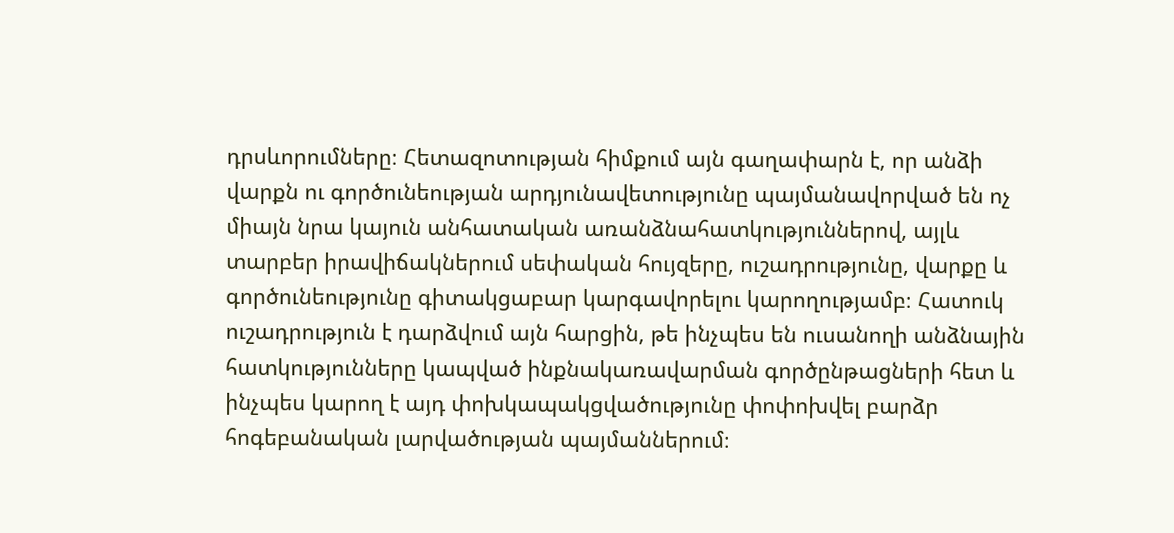դրսևորումները։ Հետազոտության հիմքում այն գաղափարն է, որ անձի վարքն ու գործունեության արդյունավետությունը պայմանավորված են ոչ միայն նրա կայուն անհատական առանձնահատկություններով, այլև տարբեր իրավիճակներում սեփական հույզերը, ուշադրությունը, վարքը և գործունեությունը գիտակցաբար կարգավորելու կարողությամբ։ Հատուկ ուշադրություն է դարձվում այն հարցին, թե ինչպես են ուսանողի անձնային հատկությունները կապված ինքնակառավարման գործընթացների հետ և ինչպես կարող է այդ փոխկապակցվածությունը փոփոխվել բարձր հոգեբանական լարվածության պայմաններում։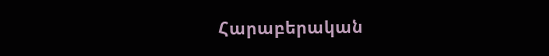Հարաբերական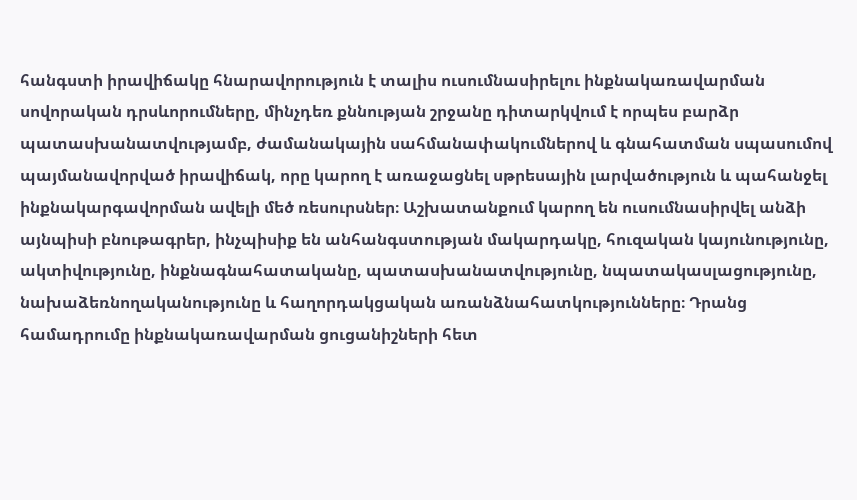հանգստի իրավիճակը հնարավորություն է տալիս ուսումնասիրելու ինքնակառավարման սովորական դրսևորումները, մինչդեռ քննության շրջանը դիտարկվում է որպես բարձր պատասխանատվությամբ, ժամանակային սահմանափակումներով և գնահատման սպասումով պայմանավորված իրավիճակ, որը կարող է առաջացնել սթրեսային լարվածություն և պահանջել ինքնակարգավորման ավելի մեծ ռեսուրսներ։ Աշխատանքում կարող են ուսումնասիրվել անձի այնպիսի բնութագրեր, ինչպիսիք են անհանգստության մակարդակը, հուզական կայունությունը, ակտիվությունը, ինքնագնահատականը, պատասխանատվությունը, նպատակասլացությունը, նախաձեռնողականությունը և հաղորդակցական առանձնահատկությունները։ Դրանց համադրումը ինքնակառավարման ցուցանիշների հետ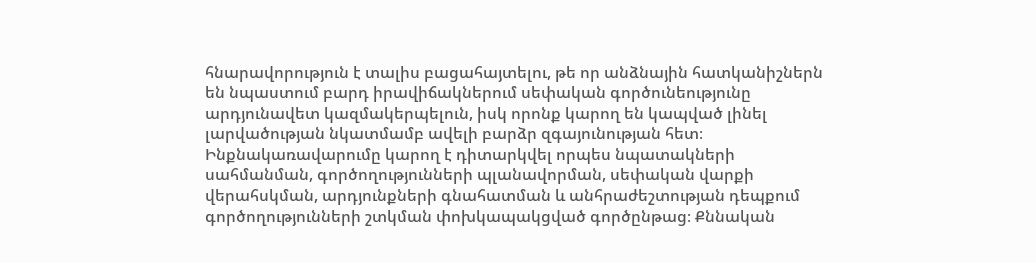հնարավորություն է տալիս բացահայտելու, թե որ անձնային հատկանիշներն են նպաստում բարդ իրավիճակներում սեփական գործունեությունը արդյունավետ կազմակերպելուն, իսկ որոնք կարող են կապված լինել լարվածության նկատմամբ ավելի բարձր զգայունության հետ։ Ինքնակառավարումը կարող է դիտարկվել որպես նպատակների սահմանման, գործողությունների պլանավորման, սեփական վարքի վերահսկման, արդյունքների գնահատման և անհրաժեշտության դեպքում գործողությունների շտկման փոխկապակցված գործընթաց։ Քննական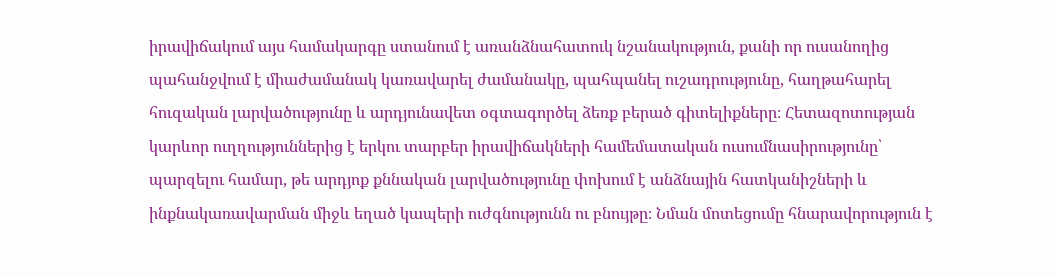իրավիճակում այս համակարգը ստանում է առանձնահատուկ նշանակություն, քանի որ ուսանողից պահանջվում է միաժամանակ կառավարել ժամանակը, պահպանել ուշադրությունը, հաղթահարել հուզական լարվածությունը և արդյունավետ օգտագործել ձեռք բերած գիտելիքները։ Հետազոտության կարևոր ուղղություններից է երկու տարբեր իրավիճակների համեմատական ուսումնասիրությունը՝ պարզելու համար, թե արդյոք քննական լարվածությունը փոխում է անձնային հատկանիշների և ինքնակառավարման միջև եղած կապերի ուժգնությունն ու բնույթը։ Նման մոտեցումը հնարավորություն է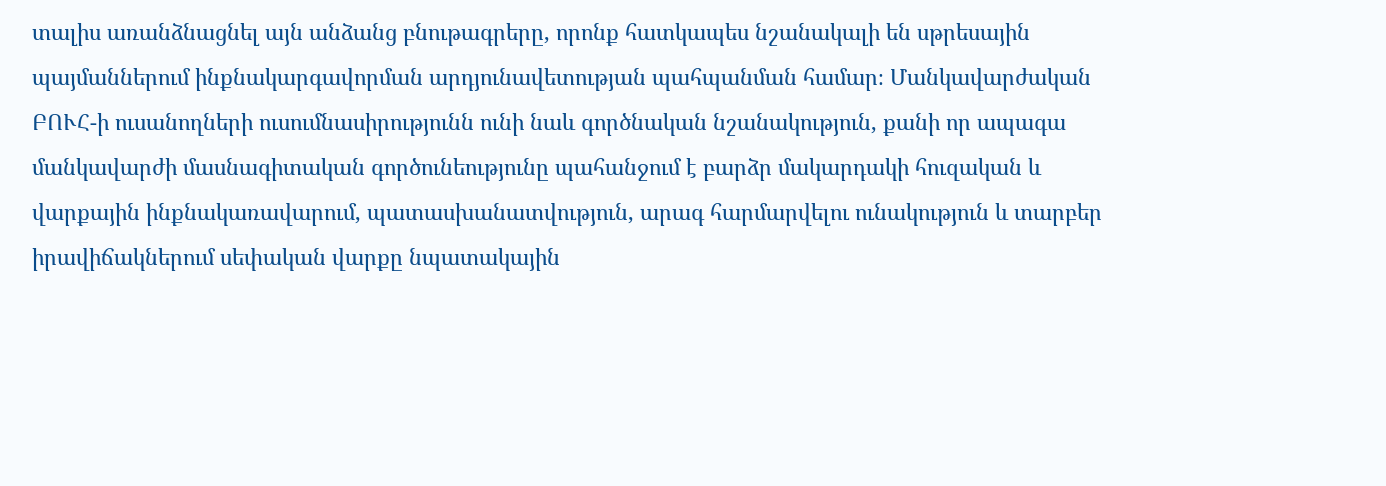տալիս առանձնացնել այն անձանց բնութագրերը, որոնք հատկապես նշանակալի են սթրեսային պայմաններում ինքնակարգավորման արդյունավետության պահպանման համար։ Մանկավարժական ԲՈՒՀ-ի ուսանողների ուսումնասիրությունն ունի նաև գործնական նշանակություն, քանի որ ապագա մանկավարժի մասնագիտական գործունեությունը պահանջում է բարձր մակարդակի հուզական և վարքային ինքնակառավարում, պատասխանատվություն, արագ հարմարվելու ունակություն և տարբեր իրավիճակներում սեփական վարքը նպատակային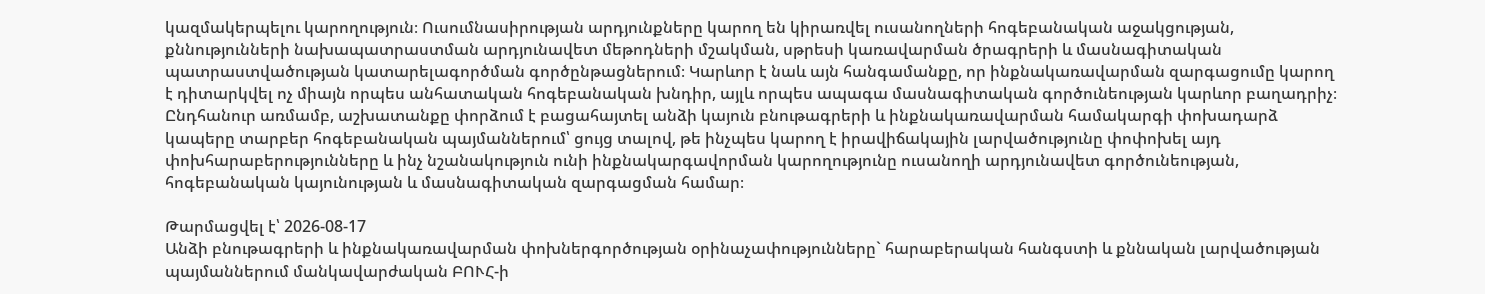կազմակերպելու կարողություն։ Ուսումնասիրության արդյունքները կարող են կիրառվել ուսանողների հոգեբանական աջակցության, քննությունների նախապատրաստման արդյունավետ մեթոդների մշակման, սթրեսի կառավարման ծրագրերի և մասնագիտական պատրաստվածության կատարելագործման գործընթացներում։ Կարևոր է նաև այն հանգամանքը, որ ինքնակառավարման զարգացումը կարող է դիտարկվել ոչ միայն որպես անհատական հոգեբանական խնդիր, այլև որպես ապագա մասնագիտական գործունեության կարևոր բաղադրիչ։ Ընդհանուր առմամբ, աշխատանքը փորձում է բացահայտել անձի կայուն բնութագրերի և ինքնակառավարման համակարգի փոխադարձ կապերը տարբեր հոգեբանական պայմաններում՝ ցույց տալով, թե ինչպես կարող է իրավիճակային լարվածությունը փոփոխել այդ փոխհարաբերությունները և ինչ նշանակություն ունի ինքնակարգավորման կարողությունը ուսանողի արդյունավետ գործունեության, հոգեբանական կայունության և մասնագիտական զարգացման համար։

Թարմացվել է՝ 2026-08-17
Անձի բնութագրերի և ինքնակառավարման փոխներգործության օրինաչափությունները` հարաբերական հանգստի և քննական լարվածության պայմաններում մանկավարժական ԲՈՒՀ-ի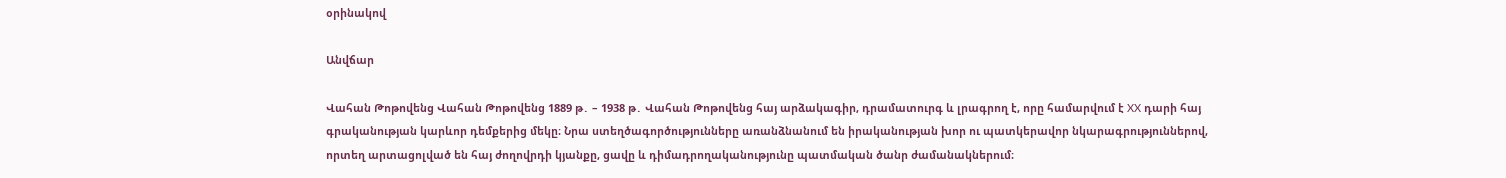օրինակով

Անվճար

Վահան Թոթովենց Վահան Թոթովենց 1889 թ․ – 1938 թ․ Վահան Թոթովենց հայ արձակագիր, դրամատուրգ և լրագրող է, որը համարվում է XX դարի հայ գրականության կարևոր դեմքերից մեկը։ Նրա ստեղծագործությունները առանձնանում են իրականության խոր ու պատկերավոր նկարագրություններով, որտեղ արտացոլված են հայ ժողովրդի կյանքը, ցավը և դիմադրողականությունը պատմական ծանր ժամանակներում։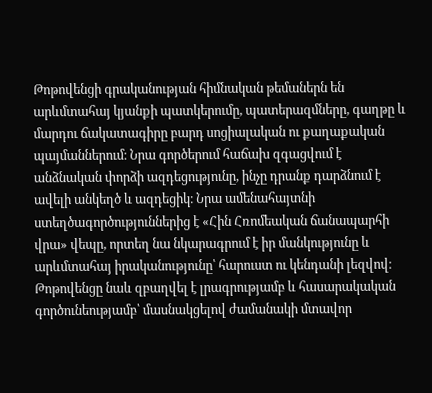Թոթովենցի գրականության հիմնական թեմաներն են արևմտահայ կյանքի պատկերումը, պատերազմները, գաղթը և մարդու ճակատագիրը բարդ սոցիալական ու քաղաքական պայմաններում։ Նրա գործերում հաճախ զգացվում է անձնական փորձի ազդեցությունը, ինչը դրանք դարձնում է ավելի անկեղծ և ազդեցիկ։ Նրա ամենահայտնի ստեղծագործություններից է «Հին Հռոմեական ճանապարհի վրա» վեպը, որտեղ նա նկարագրում է իր մանկությունը և արևմտահայ իրականությունը՝ հարուստ ու կենդանի լեզվով։ Թոթովենցը նաև զբաղվել է լրագրությամբ և հասարակական գործունեությամբ՝ մասնակցելով ժամանակի մտավոր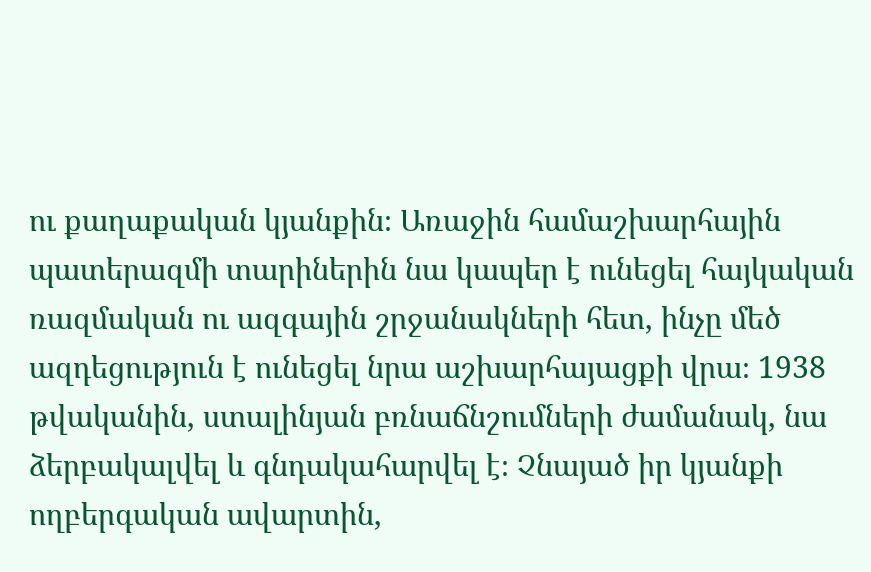ու քաղաքական կյանքին։ Առաջին համաշխարհային պատերազմի տարիներին նա կապեր է ունեցել հայկական ռազմական ու ազգային շրջանակների հետ, ինչը մեծ ազդեցություն է ունեցել նրա աշխարհայացքի վրա։ 1938 թվականին, ստալինյան բռնաճնշումների ժամանակ, նա ձերբակալվել և գնդակահարվել է։ Չնայած իր կյանքի ողբերգական ավարտին,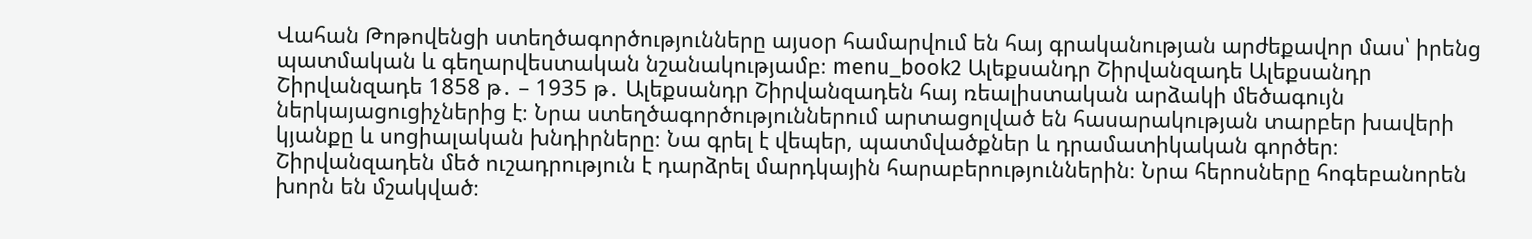Վահան Թոթովենցի ստեղծագործությունները այսօր համարվում են հայ գրականության արժեքավոր մաս՝ իրենց պատմական և գեղարվեստական նշանակությամբ։ menu_book2 Ալեքսանդր Շիրվանզադե Ալեքսանդր Շիրվանզադե 1858 թ․ – 1935 թ․ Ալեքսանդր Շիրվանզադեն հայ ռեալիստական արձակի մեծագույն ներկայացուցիչներից է։ Նրա ստեղծագործություններում արտացոլված են հասարակության տարբեր խավերի կյանքը և սոցիալական խնդիրները։ Նա գրել է վեպեր, պատմվածքներ և դրամատիկական գործեր։ Շիրվանզադեն մեծ ուշադրություն է դարձրել մարդկային հարաբերություններին։ Նրա հերոսները հոգեբանորեն խորն են մշակված։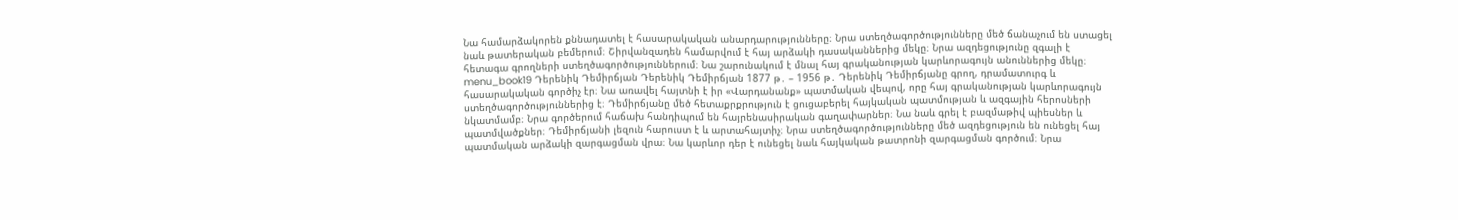Նա համարձակորեն քննադատել է հասարակական անարդարությունները։ Նրա ստեղծագործությունները մեծ ճանաչում են ստացել նաև թատերական բեմերում։ Շիրվանզադեն համարվում է հայ արձակի դասականներից մեկը։ Նրա ազդեցությունը զգալի է հետագա գրողների ստեղծագործություններում։ Նա շարունակում է մնալ հայ գրականության կարևորագույն անուններից մեկը։ menu_book19 Դերենիկ Դեմիրճյան Դերենիկ Դեմիրճյան 1877 թ․ – 1956 թ․ Դերենիկ Դեմիրճյանը գրող, դրամատուրգ և հասարակական գործիչ էր։ Նա առավել հայտնի է իր «Վարդանանք» պատմական վեպով, որը հայ գրականության կարևորագույն ստեղծագործություններից է։ Դեմիրճյանը մեծ հետաքրքրություն է ցուցաբերել հայկական պատմության և ազգային հերոսների նկատմամբ։ Նրա գործերում հաճախ հանդիպում են հայրենասիրական գաղափարներ։ Նա նաև գրել է բազմաթիվ պիեսներ և պատմվածքներ։ Դեմիրճյանի լեզուն հարուստ է և արտահայտիչ։ Նրա ստեղծագործությունները մեծ ազդեցություն են ունեցել հայ պատմական արձակի զարգացման վրա։ Նա կարևոր դեր է ունեցել նաև հայկական թատրոնի զարգացման գործում։ Նրա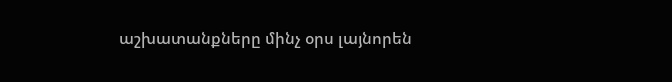աշխատանքները մինչ օրս լայնորեն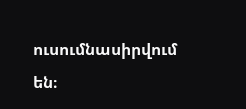ուսումնասիրվում են։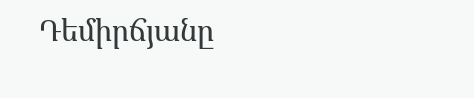Դեմիրճյանը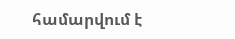համարվում է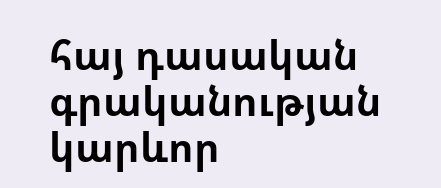հայ դասական գրականության կարևոր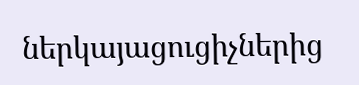ներկայացուցիչներից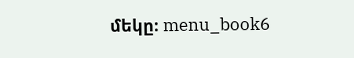մեկը։ menu_book6